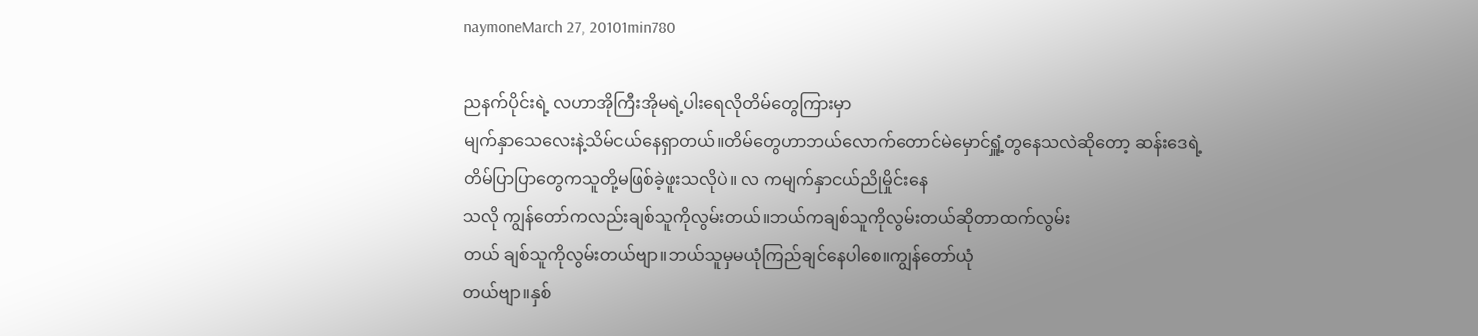naymoneMarch 27, 20101min780

ညနက်ပိုင်းရဲ့ လဟာအိုကြီးအိုမရဲ့ပါးရေလိုတိမ်တွေကြားမှာ
မျက်နှာသေလေးနဲ့သိမ်ငယ်နေရှာတယ်။တိမ်တွေဟာဘယ်လောက်တောင်မဲမှောင်ရှူံ့တွနေသလဲဆိုတော့ ဆန်းဒေရဲ့တိမ်ပြာပြာတွေကသူတို့မဖြစ်ခဲ့ဖူးသလိုပဲ။ လ ကမျက်နှာငယ်ညိုမှိုင်းနေ
သလို ကျွန်တော်ကလည်းချစ်သူကိုလွမ်းတယ်။ဘယ်ကချစ်သူကိုလွမ်းတယ်ဆိုတာထက်လွမ်း
တယ် ချစ်သူကိုလွမ်းတယ်ဗျာ။ဘယ်သူမှမယုံကြည်ချင်နေပါစေ။ကျွန်တော်ယုံ
တယ်ဗျာ။နှစ်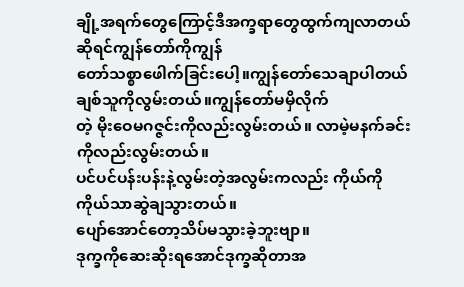ချို့အရက်တွေကြောင့်ဒီအက္ခရာတွေထွက်ကျလာတယ်ဆိုရင်ကျွန်တော်ကိုကျွန်
တော်သစ္စာဖေါက်ခြင်းပေါ့။ကျွန်တော်သေချာပါတယ် ချစ်သူကိုလွမ်းတယ်။ကျွန်တော်မမှိလိုက်
တဲ့ မိုးဝေမဂဇ္ဇင်းကိုလည်းလွမ်းတယ်။ လာမဲ့မနက်ခင်းကိုလည်းလွမ်းတယ်။
ပင်ပင်ပန်းပန်းနဲ့လွမ်းတဲ့အလွမ်းကလည်း ကိုယ်ကိုကိုယ်သာဆွဲချသွားတယ်။
ပျော်အောင်တော့သိပ်မသွားခဲ့ဘူးဗျာ။
ဒုက္ခကိုဆေးဆိုးရအောင်ဒုက္ခဆိုတာအ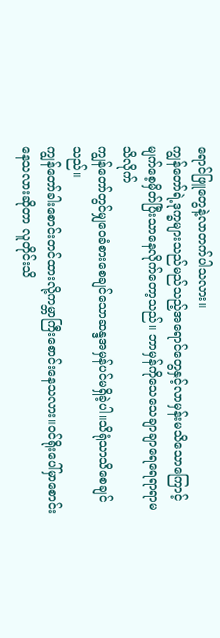ရောင်ဖြူတွေနဲ့လာတက်ပါသလား။
ကျွန်တော်ရဲ့ဒုက္ခများသည်မည်သည့်အရောင်တွေနှင့်လာမှန်းမသိသောကြောင့်
မျက်စေ့မှိတ်ပြီးသာနေလိုက်တော့သည်။ ဘာမှန်ကိုသေသေချာချာရေရေရာရာမသိလိုက်
ကျွန်တော်တွင်မျှဝေခံစားစေချင်သောဆန္ဒအမှန်ပင်မရှိခဲ့ပါ။သိရုံသာသိစေချင်သည်။
ကျွန်တော်ခါးစောင်းတင်ထားလို့ကမ္ဘာကြီးစောင်းနေသလား။ဝင်ရိုးပေါ်မှာစောင်းနေသလားဆိုတာ လူတိုင်းသိ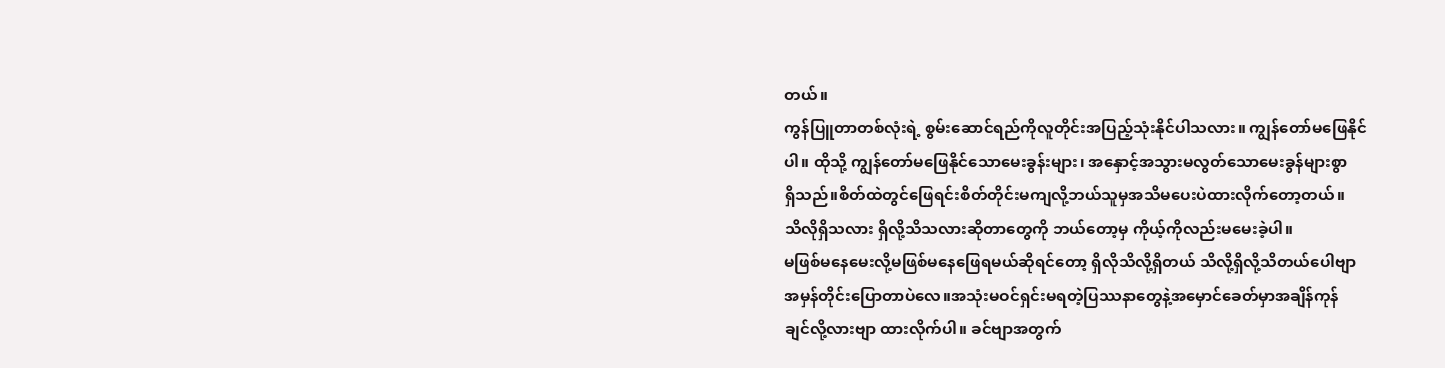တယ်။
ကွန်ပြူတာတစ်လုံးရဲ့ စွမ်းဆောင်ရည်ကိုလူတိုင်းအပြည့်သုံးနိုင်ပါသလား။ ကျွန်တော်မဖြေနိုင်
ပါ။ ထိုသို့ ကျွန်တော်မဖြေနိုင်သောမေးခွန်းများ၊ အနှောင့်အသွားမလွတ်သောမေးခွန်များစွာ
ရှိသည်။စိတ်ထဲတွင်ဖြေရင်းစိတ်တိုင်းမကျလို့ဘယ်သူမှအသိမပေးပဲထားလိုက်တော့တယ်။
သိလိုရှိသလား ရှိလို့သိသလားဆိုတာတွေကို ဘယ်တော့မှ ကိုယ့်ကိုလည်းမမေးခဲ့ပါ။
မဖြစ်မနေမေးလို့မဖြစ်မနေဖြေရမယ်ဆိုရင်တော့ ရှိလိုသိလို့ရှိတယ် သိလို့ရှိလို့သိတယ်ပေါဗျာ
အမှန်တိုင်းပြောတာပဲလေ။အသုံးမဝင်ရှင်းမရတဲ့ပြဿနာတွေနဲ့အမှောင်ခေတ်မှာအချိန်ကုန်
ချင်လို့လားဗျာ ထားလိုက်ပါ။ ခင်ဗျာအတွက်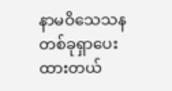နာမဝိသေသနတစ်ခုရှာပေးထားတယ်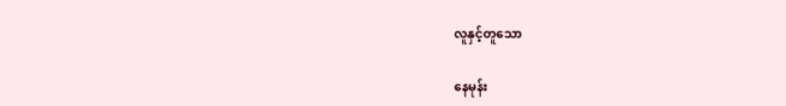လူနှင့်တူသော

နေမုန်း